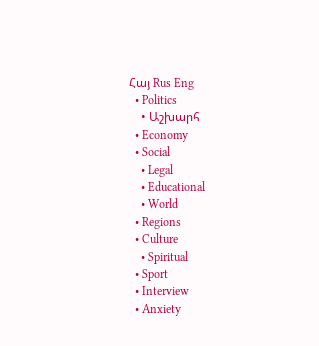Հայ Rus Eng
  • Politics
    • Աշխարհ
  • Economy
  • Social
    • Legal
    • Educational
    • World
  • Regions
  • Culture
    • Spiritual
  • Sport
  • Interview
  • Anxiety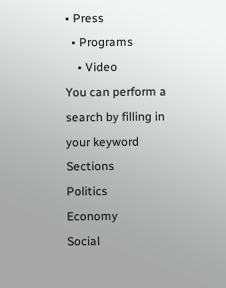• Press
  • Programs
    • Video
You can perform a search by filling in your keyword
Sections
Politics
Economy
Social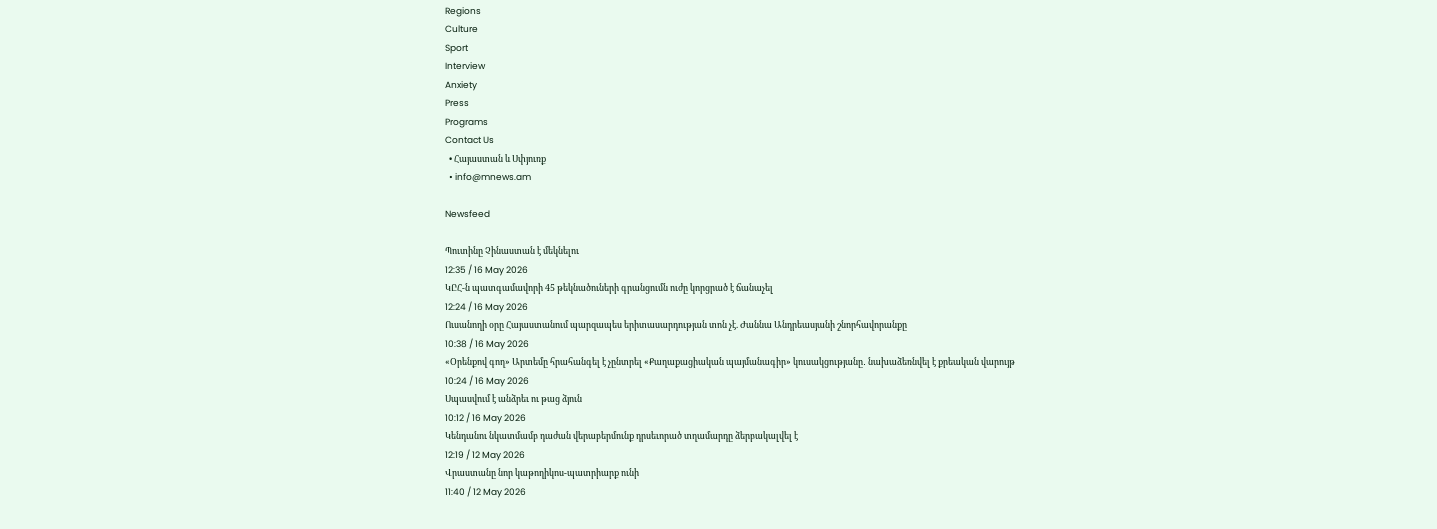Regions
Culture
Sport
Interview
Anxiety
Press
Programs
Contact Us
  • Հայաստան և Սփյուռք
  • info@mnews.am

Newsfeed

Պուտինը Չինաստան է մեկնելու
12:35 / 16 May 2026
ԿԸՀ-ն պատգամավորի 45 թեկնածուների գրանցումն ուժը կորցրած է ճանաչել
12:24 / 16 May 2026
Ուսանողի օրը Հայաստանում պարզապես երիտասարդության տոն չէ. Ժաննա Անդրեասյանի շնորհավորանքը
10:38 / 16 May 2026
«Օրենքով գող» Արտեմը հրահանգել է չընտրել «Քաղաքացիական պայմանագիր» կուսակցությանը․ նախաձեռնվել է քրեական վարույթ
10:24 / 16 May 2026
Սպասվում է անձրեւ ու թաց ձյուն
10:12 / 16 May 2026
Կենդանու նկատմամբ դաժան վերաբերմունք դրսեւորած տղամարդը ձերբակալվել է
12:19 / 12 May 2026
Վրաստանը նոր կաթողիկոս-պատրիարք ունի
11:40 / 12 May 2026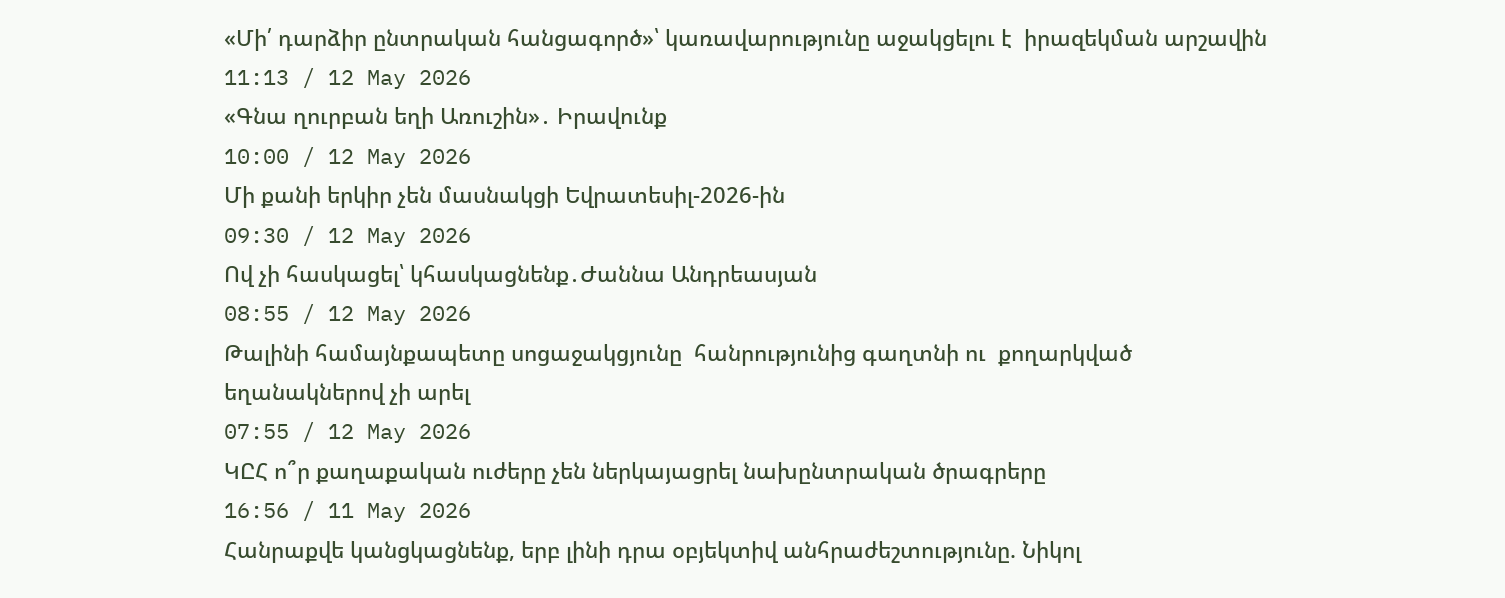«Մի՛ դարձիր ընտրական հանցագործ»՝ կառավարությունը աջակցելու է  իրազեկման արշավին
11:13 / 12 May 2026
«Գնա ղուրբան եղի Առուշին»․ Իրավունք
10:00 / 12 May 2026
Մի քանի երկիր չեն մասնակցի Եվրատեսիլ-2026-ին
09:30 / 12 May 2026
Ով չի հասկացել՝ կհասկացնենք․Ժաննա Անդրեասյան
08:55 / 12 May 2026
Թալինի համայնքապետը սոցաջակցյունը  հանրությունից գաղտնի ու  քողարկված եղանակներով չի արել
07:55 / 12 May 2026
ԿԸՀ ո՞ր քաղաքական ուժերը չեն ներկայացրել նախընտրական ծրագրերը
16:56 / 11 May 2026
Հանրաքվե կանցկացնենք, երբ լինի դրա օբյեկտիվ անհրաժեշտությունը. Նիկոլ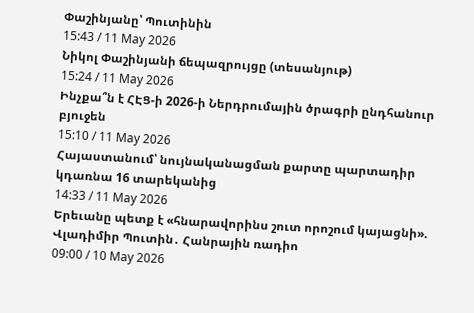Փաշինյանը՝ Պուտինին
15:43 / 11 May 2026
Նիկոլ Փաշինյանի ճեպազրույցը (տեսանյութ)
15:24 / 11 May 2026
Ինչքա՞ն է ՀԷՑ-ի 2026-ի Ներդրումային ծրագրի ընդհանուր բյուջեն
15:10 / 11 May 2026
Հայաստանում՝ նույնականացման քարտը պարտադիր կդառնա 16 տարեկանից
14:33 / 11 May 2026
Երեւանը պետք է «հնարավորինս շուտ որոշում կայացնի». Վլադիմիր Պուտին․ Հանրային ռադիո
09:00 / 10 May 2026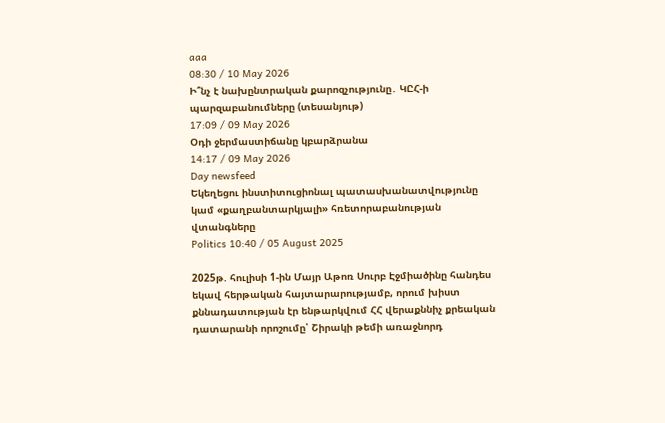aaa
08:30 / 10 May 2026
Ի՞նչ է նախընտրական քարոզչությունը․ ԿԸՀ-ի պարզաբանումները (տեսանյութ)
17:09 / 09 May 2026
Օդի ջերմաստիճանը կբարձրանա
14:17 / 09 May 2026
Day newsfeed
Եկեղեցու ինստիտուցիոնալ պատասխանատվությունը կամ «քաղբանտարկյալի» հռետորաբանության վտանգները
Politics 10:40 / 05 August 2025

2025թ. հուլիսի 1-ին Մայր Աթոռ Սուրբ Էջմիածինը հանդես եկավ հերթական հայտարարությամբ, որում խիստ քննադատության էր ենթարկվում ՀՀ վերաքննիչ քրեական դատարանի որոշումը՝ Շիրակի թեմի առաջնորդ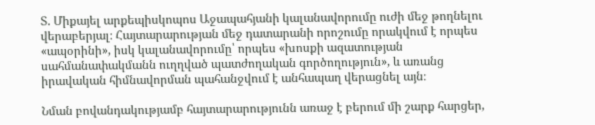Տ. Միքայել արքեպիսկոպոս Աջապահյանի կալանավորումը ուժի մեջ թողնելու վերաբերյալ։ Հայտարարության մեջ դատարանի որոշումը որակվում է որպես «ապօրինի», իսկ կալանավորումը՝ որպես «խոսքի ազատության սահմանափակմանն ուղղված պատժողական գործողություն», և առանց իրավական հիմնավորման պահանջվում է անհապաղ վերացնել այն։

Նման բովանդակությամբ հայտարարությունն առաջ է բերում մի շարք հարցեր,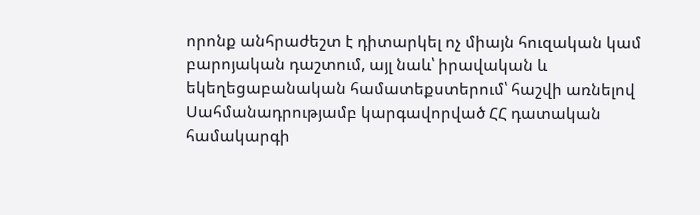որոնք անհրաժեշտ է դիտարկել ոչ միայն հուզական կամ բարոյական դաշտում, այլ նաև՝ իրավական և եկեղեցաբանական համատեքստերում՝ հաշվի առնելով Սահմանադրությամբ կարգավորված ՀՀ դատական համակարգի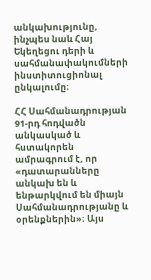անկախությունը, ինչպես նաև Հայ Եկեղեցու դերի և սահմանափակումների ինստիտուցիոնալ ընկալումը։

ՀՀ Սահմանադրության 91-րդ հոդվածն անկասկած և հստակորեն ամրագրում է, որ «դատարանները անկախ են և ենթարկվում են միայն Սահմանադրությանը և օրենքներին»։ Այս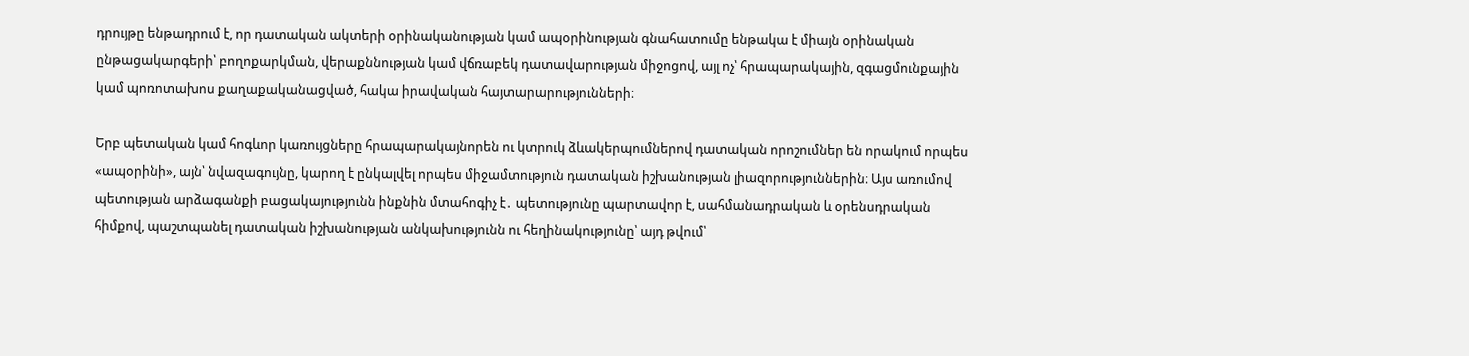դրույթը ենթադրում է, որ դատական ակտերի օրինականության կամ ապօրինության գնահատումը ենթակա է միայն օրինական ընթացակարգերի՝ բողոքարկման, վերաքննության կամ վճռաբեկ դատավարության միջոցով, այլ ոչ՝ հրապարակային, զգացմունքային կամ պոռոտախոս քաղաքականացված, հակա իրավական հայտարարությունների։

Երբ պետական կամ հոգևոր կառույցները հրապարակայնորեն ու կտրուկ ձևակերպումներով դատական որոշումներ են որակում որպես «ապօրինի», այն՝ նվազագույնը, կարող է ընկալվել որպես միջամտություն դատական իշխանության լիազորություններին։ Այս առումով պետության արձագանքի բացակայությունն ինքնին մտահոգիչ է․ պետությունը պարտավոր է, սահմանադրական և օրենսդրական հիմքով, պաշտպանել դատական իշխանության անկախությունն ու հեղինակությունը՝ այդ թվում՝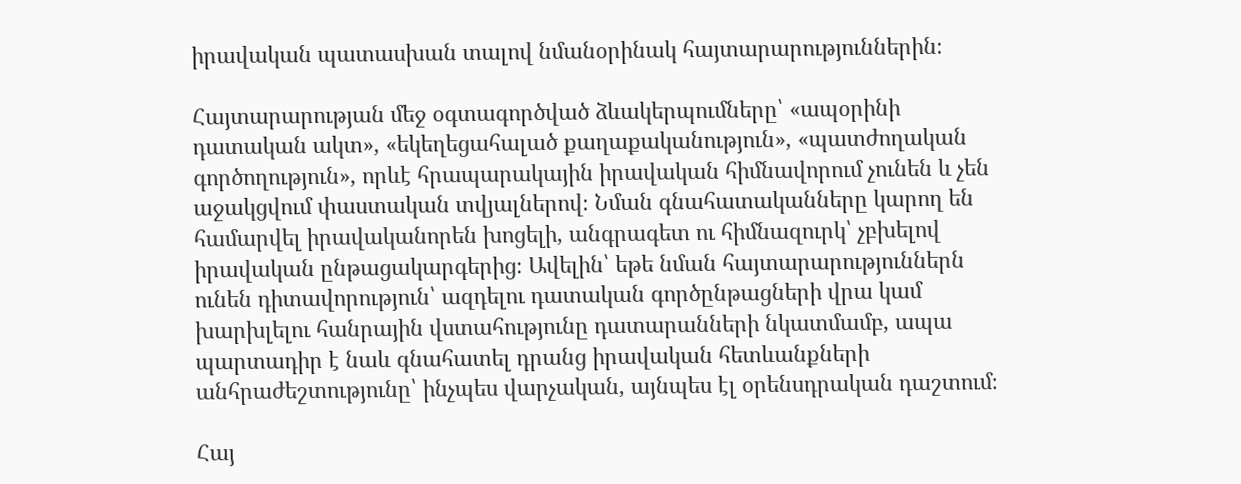իրավական պատասխան տալով նմանօրինակ հայտարարություններին։

Հայտարարության մեջ օգտագործված ձևակերպումները՝ «ապօրինի դատական ակտ», «եկեղեցահալած քաղաքականություն», «պատժողական գործողություն», որևէ հրապարակային իրավական հիմնավորում չունեն և չեն աջակցվում փաստական տվյալներով։ Նման գնահատականները կարող են համարվել իրավականորեն խոցելի, անգրագետ ու հիմնազուրկ՝ չբխելով իրավական ընթացակարգերից։ Ավելին՝ եթե նման հայտարարություններն ունեն դիտավորություն՝ ազդելու դատական գործընթացների վրա կամ խարխլելու հանրային վստահությունը դատարանների նկատմամբ, ապա պարտադիր է նաև գնահատել դրանց իրավական հետևանքների անհրաժեշտությունը՝ ինչպես վարչական, այնպես էլ օրենսդրական դաշտում։

Հայ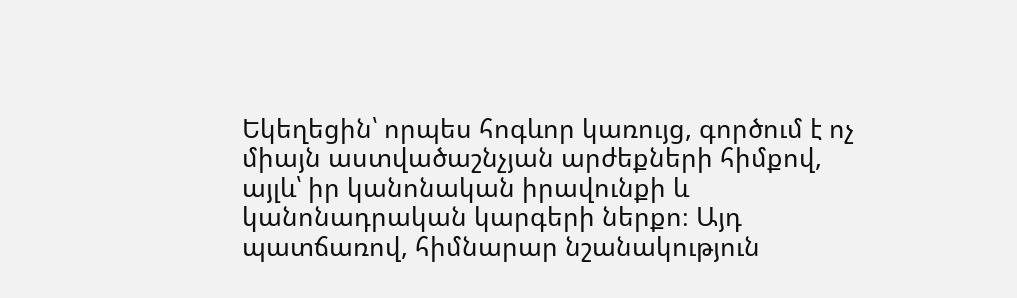Եկեղեցին՝ որպես հոգևոր կառույց, գործում է ոչ միայն աստվածաշնչյան արժեքների հիմքով, այլև՝ իր կանոնական իրավունքի և կանոնադրական կարգերի ներքո։ Այդ պատճառով, հիմնարար նշանակություն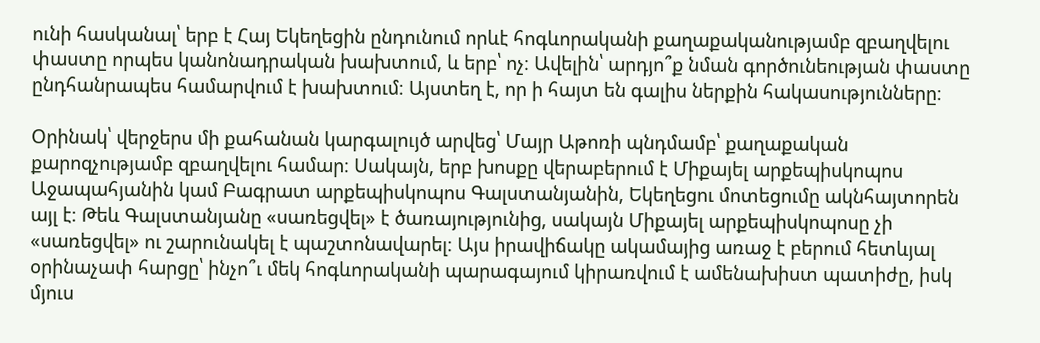ունի հասկանալ՝ երբ է Հայ Եկեղեցին ընդունում որևէ հոգևորականի քաղաքականությամբ զբաղվելու փաստը որպես կանոնադրական խախտում, և երբ՝ ոչ։ Ավելին՝ արդյո՞ք նման գործունեության փաստը ընդհանրապես համարվում է խախտում։ Այստեղ է, որ ի հայտ են գալիս ներքին հակասությունները։

Օրինակ՝ վերջերս մի քահանան կարգալույծ արվեց՝ Մայր Աթոռի պնդմամբ՝ քաղաքական քարոզչությամբ զբաղվելու համար։ Սակայն, երբ խոսքը վերաբերում է Միքայել արքեպիսկոպոս Աջապահյանին կամ Բագրատ արքեպիսկոպոս Գալստանյանին, Եկեղեցու մոտեցումը ակնհայտորեն այլ է։ Թեև Գալստանյանը «սառեցվել» է ծառայությունից, սակայն Միքայել արքեպիսկոպոսը չի «սառեցվել» ու շարունակել է պաշտոնավարել։ Այս իրավիճակը ակամայից առաջ է բերում հետևյալ օրինաչափ հարցը՝ ինչո՞ւ մեկ հոգևորականի պարագայում կիրառվում է ամենախիստ պատիժը, իսկ մյուս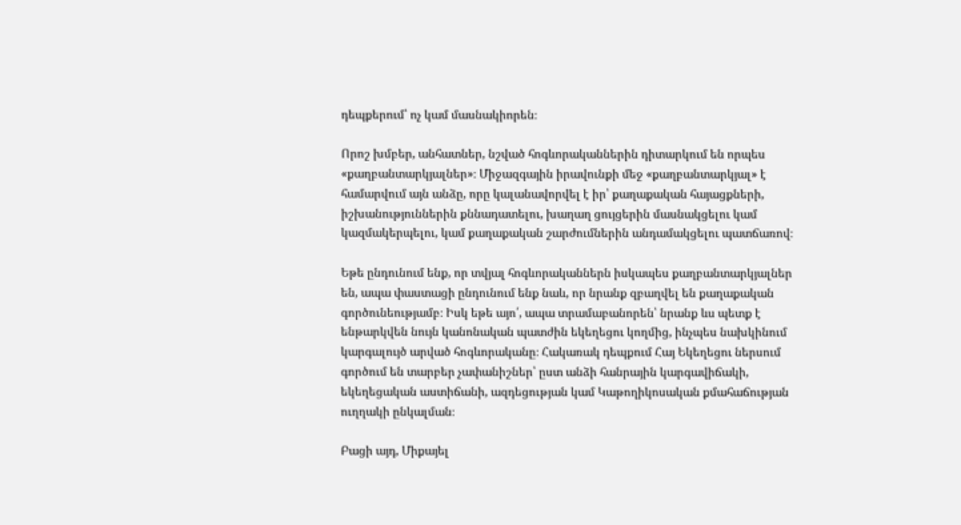դեպքերում՝ ոչ կամ մասնակիորեն։

Որոշ խմբեր, անհատներ, նշված հոգևորականներին դիտարկում են որպես «քաղբանտարկյալներ»։ Միջազգային իրավունքի մեջ «քաղբանտարկյալ» է համարվում այն անձը, որը կալանավորվել է իր՝ քաղաքական հայացքների, իշխանություններին քննադատելու, խաղաղ ցույցերին մասնակցելու կամ կազմակերպելու, կամ քաղաքական շարժումներին անդամակցելու պատճառով։

Եթե ընդունում ենք, որ տվյալ հոգևորականներն իսկապես քաղբանտարկյալներ են, ապա փաստացի ընդունում ենք նաև, որ նրանք զբաղվել են քաղաքական գործունեությամբ։ Իսկ եթե այո՛, ապա տրամաբանորեն՝ նրանք ևս պետք է ենթարկվեն նույն կանոնական պատժին եկեղեցու կողմից, ինչպես նախկինում կարգալույծ արված հոգևորականը։ Հակառակ դեպքում Հայ Եկեղեցու ներսում գործում են տարբեր չափանիշներ՝ ըստ անձի հանրային կարգավիճակի, եկեղեցական աստիճանի, ազդեցության կամ Կաթողիկոսական քմահաճության ուղղակի ընկալման։

Բացի այդ, Միքայել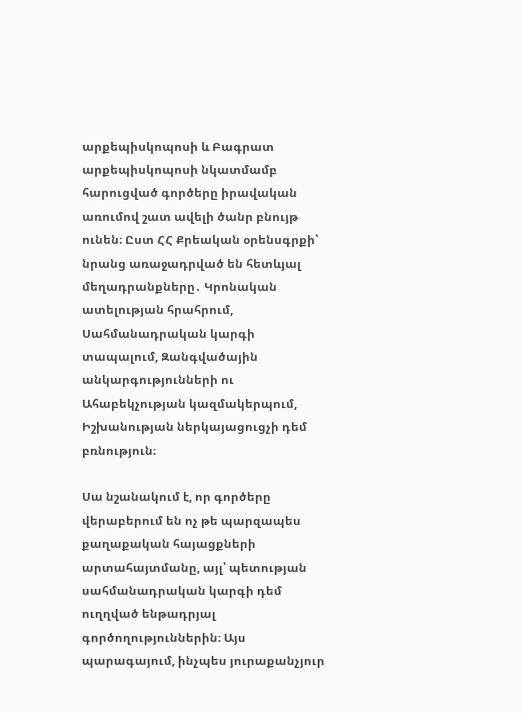արքեպիսկոպոսի և Բագրատ արքեպիսկոպոսի նկատմամբ հարուցված գործերը իրավական առումով շատ ավելի ծանր բնույթ ունեն։ Ըստ ՀՀ Քրեական օրենսգրքի՝  նրանց առաջադրված են հետևյալ մեղադրանքները․ Կրոնական ատելության հրահրում, Սահմանադրական կարգի տապալում, Զանգվածային անկարգությունների ու Ահաբեկչության կազմակերպում, Իշխանության ներկայացուցչի դեմ բռնություն։

Սա նշանակում է, որ գործերը վերաբերում են ոչ թե պարզապես քաղաքական հայացքների արտահայտմանը, այլ՝ պետության սահմանադրական կարգի դեմ ուղղված ենթադրյալ գործողություններին։ Այս պարագայում, ինչպես յուրաքանչյուր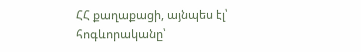ՀՀ քաղաքացի, այնպես էլ՝ հոգևորականը՝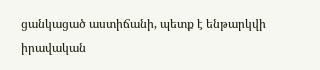ցանկացած աստիճանի, պետք է ենթարկվի իրավական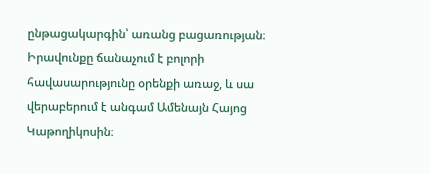ընթացակարգին՝ առանց բացառության։ Իրավունքը ճանաչում է բոլորի հավասարությունը օրենքի առաջ, և սա վերաբերում է անգամ Ամենայն Հայոց Կաթողիկոսին։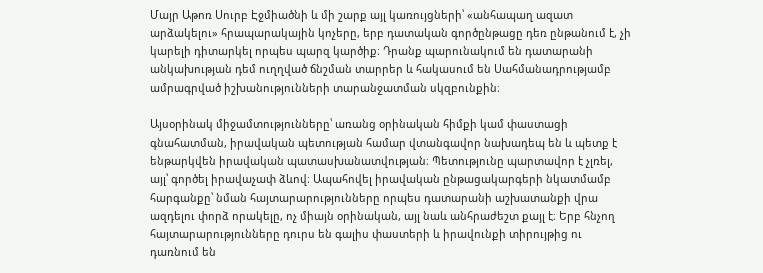Մայր Աթոռ Սուրբ Էջմիածնի և մի շարք այլ կառույցների՝ «անհապաղ ազատ արձակելու» հրապարակային կոչերը, երբ դատական գործընթացը դեռ ընթանում է, չի կարելի դիտարկել որպես պարզ կարծիք։ Դրանք պարունակում են դատարանի անկախության դեմ ուղղված ճնշման տարրեր և հակասում են Սահմանադրությամբ ամրագրված իշխանությունների տարանջատման սկզբունքին։

Այսօրինակ միջամտությունները՝ առանց օրինական հիմքի կամ փաստացի գնահատման, իրավական պետության համար վտանգավոր նախադեպ են և պետք է ենթարկվեն իրավական պատասխանատվության։ Պետությունը պարտավոր է չլռել, այլ՝ գործել իրավաչափ ձևով։ Ապահովել իրավական ընթացակարգերի նկատմամբ հարգանքը՝ նման հայտարարությունները որպես դատարանի աշխատանքի վրա ազդելու փորձ որակելը, ոչ միայն օրինական, այլ նաև անհրաժեշտ քայլ է։ Երբ հնչող հայտարարությունները դուրս են գալիս փաստերի և իրավունքի տիրույթից ու դառնում են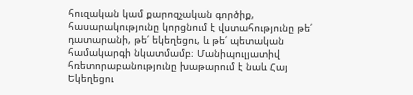հուզական կամ քարոզչական գործիք, հասարակությունը կորցնում է վստահությունը թե՛ դատարանի, թե՛ եկեղեցու, և թե՛ պետական համակարգի նկատմամբ։ Մանիպուլյատիվ հռետորաբանությունը խաթարում է նաև Հայ Եկեղեցու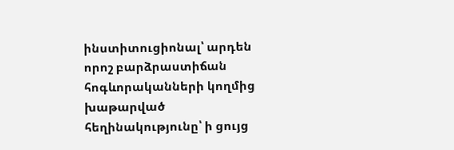ինստիտուցիոնալ՝ արդեն որոշ բարձրաստիճան հոգևորականների կողմից խաթարված հեղինակությունը՝ ի ցույց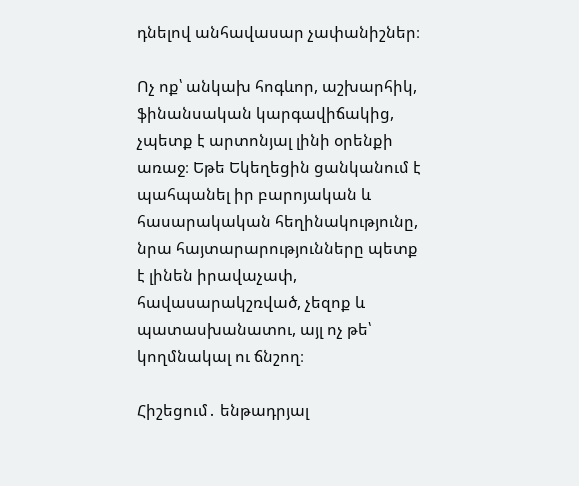դնելով անհավասար չափանիշներ։

Ոչ ոք՝ անկախ հոգևոր, աշխարհիկ, ֆինանսական կարգավիճակից, չպետք է արտոնյալ լինի օրենքի առաջ։ Եթե Եկեղեցին ցանկանում է պահպանել իր բարոյական և հասարակական հեղինակությունը, նրա հայտարարությունները պետք է լինեն իրավաչափ, հավասարակշռված, չեզոք և պատասխանատու, այլ ոչ թե՝ կողմնակալ ու ճնշող։

Հիշեցում․ ենթադրյալ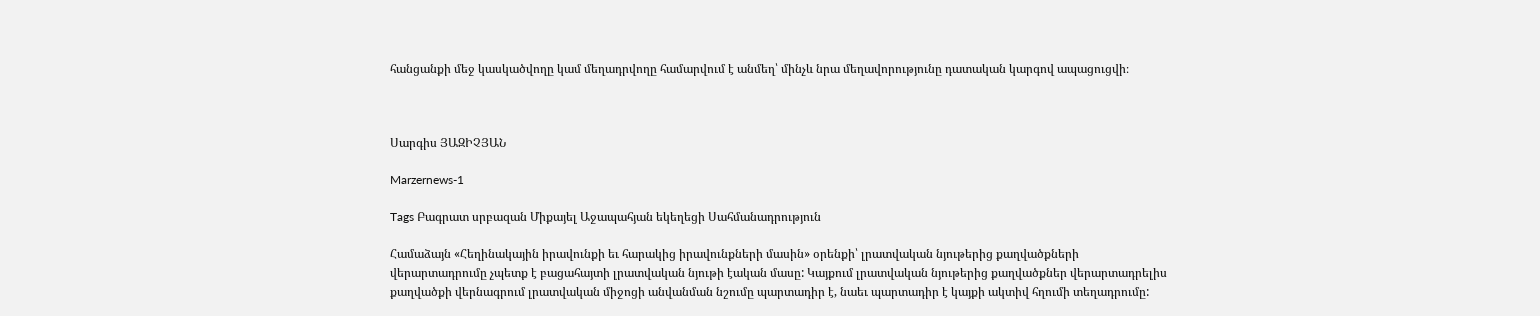հանցանքի մեջ կասկածվողը կամ մեղադրվողը համարվում է անմեղ՝ մինչև նրա մեղավորությունը դատական կարգով ապացուցվի։



Սարգիս ՅԱԶԻՉՅԱՆ

Marzernews-1

Tags Բագրատ սրբազան Միքայել Աջապահյան եկեղեցի Սահմանադրություն

Համաձայն «Հեղինակային իրավունքի եւ հարակից իրավունքների մասին» օրենքի՝ լրատվական նյութերից քաղվածքների վերարտադրումը չպետք է բացահայտի լրատվական նյութի էական մասը: Կայքում լրատվական նյութերից քաղվածքներ վերարտադրելիս քաղվածքի վերնագրում լրատվական միջոցի անվանման նշումը պարտադիր է, նաեւ պարտադիր է կայքի ակտիվ հղումի տեղադրումը: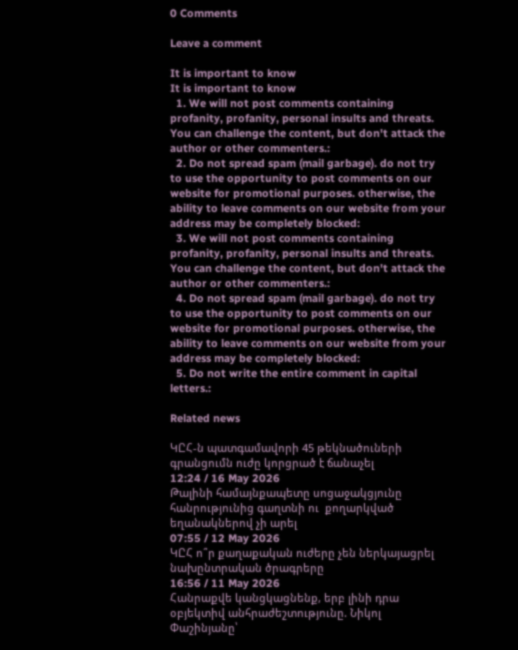0 Comments

Leave a comment

It is important to know
It is important to know
  1. We will not post comments containing profanity, profanity, personal insults and threats. You can challenge the content, but don't attack the author or other commenters.:
  2. Do not spread spam (mail garbage). do not try to use the opportunity to post comments on our website for promotional purposes. otherwise, the ability to leave comments on our website from your address may be completely blocked:
  3. We will not post comments containing profanity, profanity, personal insults and threats. You can challenge the content, but don't attack the author or other commenters.:
  4. Do not spread spam (mail garbage). do not try to use the opportunity to post comments on our website for promotional purposes. otherwise, the ability to leave comments on our website from your address may be completely blocked:
  5. Do not write the entire comment in capital letters.:

Related news

ԿԸՀ-ն պատգամավորի 45 թեկնածուների գրանցումն ուժը կորցրած է ճանաչել
12:24 / 16 May 2026
Թալինի համայնքապետը սոցաջակցյունը  հանրությունից գաղտնի ու  քողարկված եղանակներով չի արել
07:55 / 12 May 2026
ԿԸՀ ո՞ր քաղաքական ուժերը չեն ներկայացրել նախընտրական ծրագրերը
16:56 / 11 May 2026
Հանրաքվե կանցկացնենք, երբ լինի դրա օբյեկտիվ անհրաժեշտությունը. Նիկոլ Փաշինյանը՝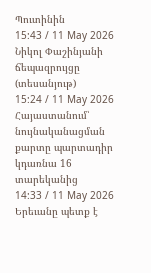Պուտինին
15:43 / 11 May 2026
Նիկոլ Փաշինյանի ճեպազրույցը (տեսանյութ)
15:24 / 11 May 2026
Հայաստանում՝ նույնականացման քարտը պարտադիր կդառնա 16 տարեկանից
14:33 / 11 May 2026
Երեւանը պետք է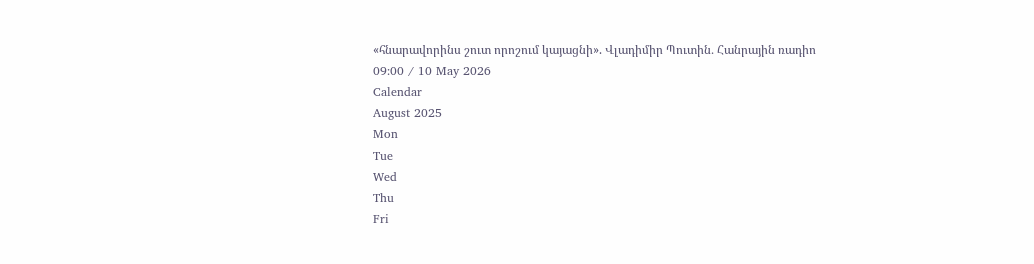«հնարավորինս շուտ որոշում կայացնի». Վլադիմիր Պուտին․ Հանրային ռադիո
09:00 / 10 May 2026
Calendar
August 2025
Mon
Tue
Wed
Thu
Fri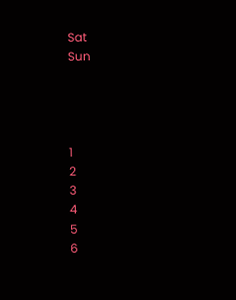Sat
Sun




1
2
3
4
5
6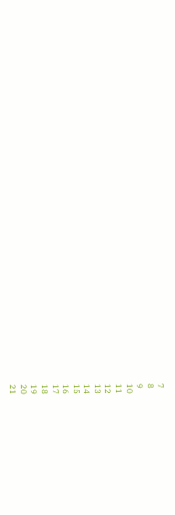7
8
9
10
11
12
13
14
15
16
17
18
19
20
21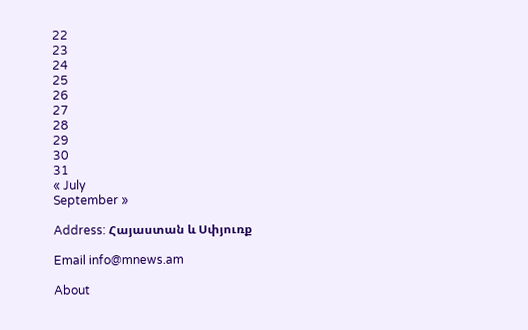22
23
24
25
26
27
28
29
30
31
« July
September »

Address: Հայաստան և Սփյուռք

Email info@mnews.am

About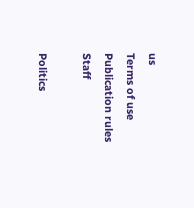us
Terms of use
Publication rules
Staff

Politics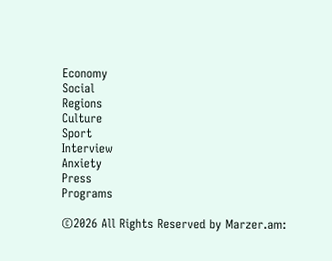Economy
Social
Regions
Culture
Sport
Interview
Anxiety
Press
Programs

©2026 All Rights Reserved by Marzer.am: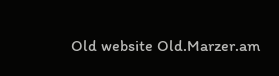Old website Old.Marzer.am